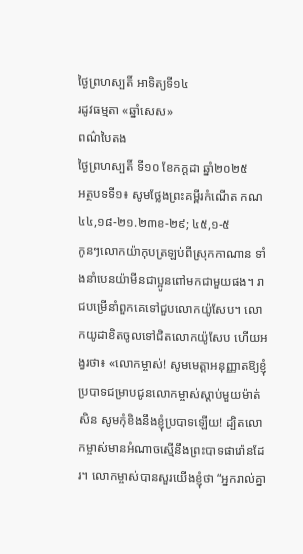ថ្ងៃព្រហស្បតិ៍ អាទិត្យទី១៤
រដូវធម្មតា «ឆ្នាំសេស»
ពណ៌បៃតង
ថ្ងៃព្រហស្បតិ៍ ទី១០ ខែកក្ដដា ឆ្នាំ២០២៥
អត្ថបទទី១៖ សូមថ្លែងព្រះគម្ពីរកំណើត កណ ៤៤,១៨-២១.២៣ខ-២៩; ៤៥,១-៥
កូនៗលោកយ៉ាកុបត្រឡប់ពីស្រុកកាណាន ទាំងនាំបេនយ៉ាមីនជាប្អូនពៅមកជាមួយផង។ រាជបម្រើនាំពួកគេទៅជួបលោកយ៉ូសែប។ លោកយូដាខិតចូលទៅជិតលោកយ៉ូសែប ហើយអង្វរថា៖ «លោកម្ចាស់! សូមមេត្ដាអនុញ្ញាតឱ្យខ្ញុំប្របាទជម្រាបជូនលោកម្ចាស់ស្ដាប់មួយម៉ាត់សិន សូមកុំខិងនឹងខ្ញុំប្របាទឡើយ! ដ្បិតលោកម្ចាស់មានអំណាចស្មើនឹងព្រះបាទផារ៉ោនដែរ។ លោកម្ចាស់បានសួរយើងខ្ញុំថា “អ្នករាល់គ្នា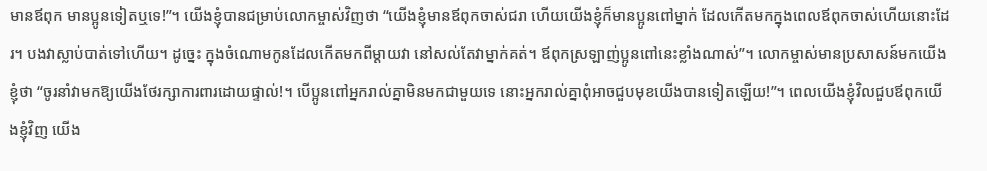មានឪពុក មានប្អូនទៀតឬទេ!”។ យើងខ្ញុំបានជម្រាប់លោកម្ចាស់វិញថា “យើងខ្ញុំមានឪពុកចាស់ជរា ហើយយើងខ្ញុំក៏មានប្អូនពៅម្នាក់ ដែលកើតមកក្នុងពេលឪពុកចាស់ហើយនោះដែរ។ បងវាស្លាប់បាត់ទៅហើយ។ ដូច្នេះ ក្នុងចំណោមកូនដែលកើតមកពីម្ដាយវា នៅសល់តែវាម្នាក់គត់។ ឪពុកស្រឡាញ់ប្អូនពៅនេះខ្លាំងណាស់”។ លោកម្ចាស់មានប្រសាសន៍មកយើងខ្ញុំថា “ចូរនាំវាមកឱ្យយើងថែរក្សាការពារដោយផ្ទាល់!។ បើប្អូនពៅអ្នករាល់គ្នាមិនមកជាមួយទេ នោះអ្នករាល់គ្នាពុំអាចជួបមុខយើងបានទៀតឡើយ!”។ ពេលយើងខ្ញុំវិលជួបឪពុកយើងខ្ញុំវិញ យើង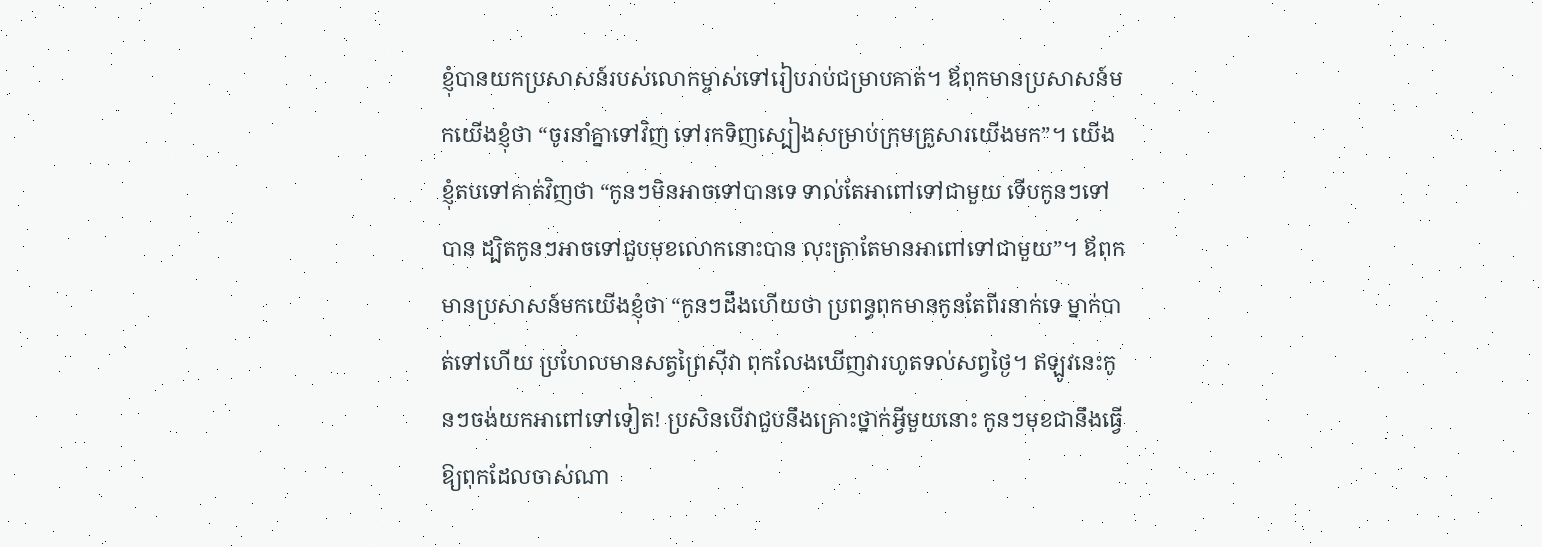ខ្ញុំបានយកប្រសាសន៍របស់លោកម្ចាស់ទៅរៀបរាប់ជម្រាបគាត់។ ឪពុកមានប្រសាសន៍មកយើងខ្ញុំថា “ចូរនាំគ្នាទៅវិញ ទៅរកទិញស្បៀងសម្រាប់ក្រុមគ្រួសារយើងមក”។ យើងខ្ញុំតបទៅគាត់វិញថា “កូនៗមិនអាចទៅបានទេ ទាល់តែអាពៅទៅជាមួយ ទើបកូនៗទៅបាន ដ្បិតកូនៗអាចទៅជួបមុខលោកនោះបាន លុះត្រាតែមានអាពៅទៅជាមួយ”។ ឪពុកមានប្រសាសន៍មកយើងខ្ញុំថា “កូនៗដឹងហើយថា ប្រពន្ធពុកមានកូនតែពីរនាក់ទេ ម្នាក់បាត់ទៅហើយ ប្រហែលមានសត្វព្រៃស៊ីវា ពុកលែងឃើញវារហូតទល់សព្វថ្ងៃ។ ឥឡូវនេះកូនៗចង់យកអាពៅទៅទៀត! ប្រសិនបើវាជួបនឹងគ្រោះថ្នាក់អ្វីមួយនោះ កូនៗមុខជានឹងធ្វើឱ្យពុកដែលចាស់ណា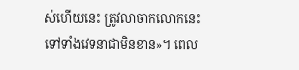ស់ហើយនេះ ត្រូវលាចាកលោកនេះទៅទាំងវេទនាជាមិនខាន»។ ពេល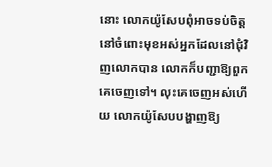នោះ លោកយ៉ូសែបពុំអាចទប់ចិត្តនៅចំពោះមុខអស់អ្នកដែលនៅជុំវិញលោកបាន លោកក៏បញ្ជាឱ្យពួកគេចេញទៅ។ លុះគេចេញអស់ហើយ លោកយ៉ូសែបបង្ហាញឱ្យ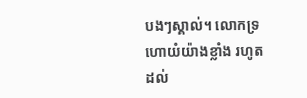បងៗស្គាល់។ លោកទ្រហោយំយ៉ាងខ្លាំង រហូតដល់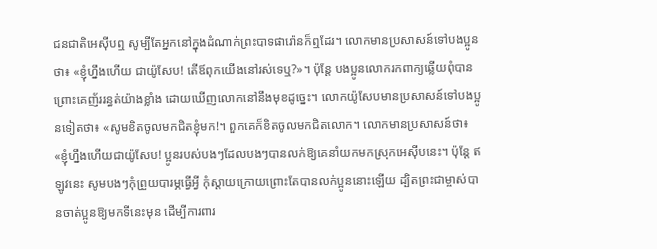ជនជាតិអេស៊ីបឮ សូម្បីតែអ្នកនៅក្នុងដំណាក់ព្រះបាទផារ៉ោនក៏ឮដែរ។ លោកមានប្រសាសន៍ទៅបងប្អូនថា៖ «ខ្ញុំហ្នឹងហើយ ជាយ៉ូសែប! តើឪពុកយើងនៅរស់ទេឬ?»។ ប៉ុន្តែ បងប្អូនលោករកពាក្យឆ្លើយពុំបាន ព្រោះគេញ័ររន្ធត់យ៉ាងខ្លាំង ដោយឃើញលោកនៅនឹងមុខដូច្នេះ។ លោកយ៉ូសែបមានប្រសាសន៍ទៅបងប្អូនទៀតថា៖ «សូមខិតចូលមកជិតខ្ញុំមក!។ ពួកគេក៏ខិតចូលមកជិតលោក។ លោកមានប្រសាសន៍ថា៖ «ខ្ញុំហ្នឹងហើយជាយ៉ូសែប! ប្អូនរបស់បងៗដែលបងៗបានលក់ឱ្យគេនាំយកមកស្រុកអេស៊ីបនេះ។ ប៉ុន្តែ ឥឡូវនេះ សូមបងៗកុំព្រួយបារម្ភធ្វើអ្វី កុំស្តាយក្រោយព្រោះតែបានលក់ប្អូននោះឡើយ ដ្បិតព្រះជាម្ចាស់បានចាត់ប្អូនឱ្យមកទីនេះមុន ដើម្បីការពារ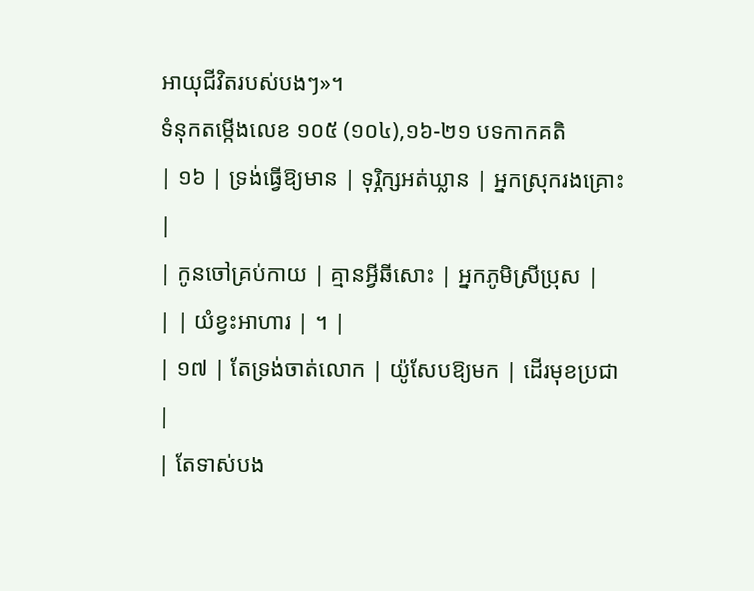អាយុជីវិតរបស់បងៗ»។
ទំនុកតម្កើងលេខ ១០៥ (១០៤),១៦-២១ បទកាកគតិ
| ១៦ | ទ្រង់ធ្វើឱ្យមាន | ទុរ្ភិក្សអត់ឃ្លាន | អ្នកស្រុករងគ្រោះ |
| កូនចៅគ្រប់កាយ | គ្មានអ្វីឆីសោះ | អ្នកភូមិស្រីប្រុស |
| | យំខ្វះអាហារ | ។ |
| ១៧ | តែទ្រង់ចាត់លោក | យ៉ូសែបឱ្យមក | ដើរមុខប្រជា |
| តែទាស់បង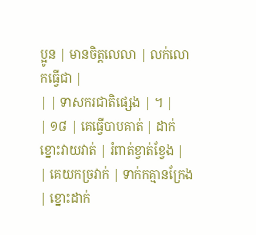ប្អូន | មានចិត្តលេលា | លក់លោកធ្វើជា |
| | ទាសករជាតិផ្សេង | ។ |
| ១៨ | គេធ្វើបាបគាត់ | ដាក់ខ្នោះវាយវាត់ | រំពាត់ខ្វាត់ខ្វែង |
| គេយកច្រវាក់ | ទាក់កគ្មានក្រែង | ខ្នោះដាក់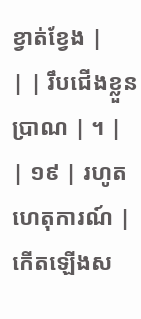ខ្វាត់ខ្វែង |
| | រឹបជើងខ្លួនប្រាណ | ។ |
| ១៩ | រហូតហេតុការណ៍ | កើតឡើងស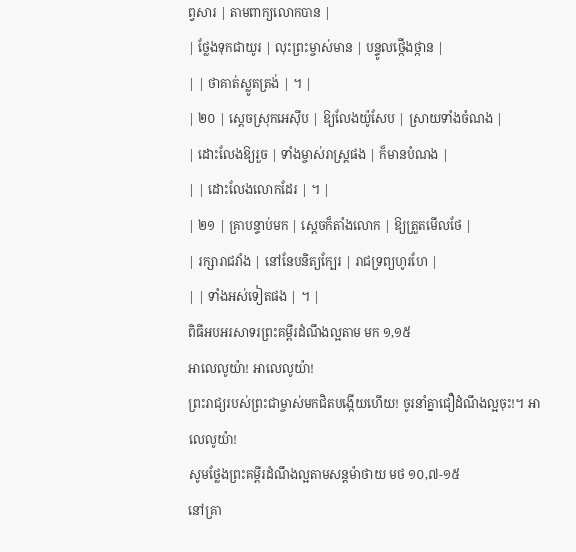ព្វសារ | តាមពាក្យលោកបាន |
| ថ្លែងទុកជាយូរ | លុះព្រះម្ចាស់មាន | បន្ទូលថ្កើងថ្កាន |
| | ថាគាត់ស្លូតត្រង់ | ។ |
| ២០ | ស្តេចស្រុកអេស៊ីប | ឱ្យលែងយ៉ូសែប | ស្រាយទាំងចំណង |
| ដោះលែងឱ្យរួច | ទាំងម្ចាស់រាស្ត្រផង | ក៏មានបំណង |
| | ដោះលែងលោកដែរ | ។ |
| ២១ | គ្រាបន្ទាប់មក | ស្តេចក៏តាំងលោក | ឱ្យត្រួតមើលថែ |
| រក្សារាជវាំង | នៅនែបនិត្យក្បែរ | រាជទ្រព្យហូរហែ |
| | ទាំងអស់ទៀតផង | ។ |
ពិធីអបអរសាទរព្រះគម្ពីរដំណឹងល្អតាម មក ១,១៥
អាលេលូយ៉ា! អាលេលូយ៉ា!
ព្រះរាជ្យរបស់ព្រះជាម្ចាស់មកជិតបង្កើយហើយ! ចូរនាំគ្នាជឿដំណឹងល្អចុះ!។ អាលេលូយ៉ា!
សូមថ្លែងព្រះគម្ពីរដំណឹងល្អតាមសន្តម៉ាថាយ មថ ១០,៧-១៥
នៅគ្រា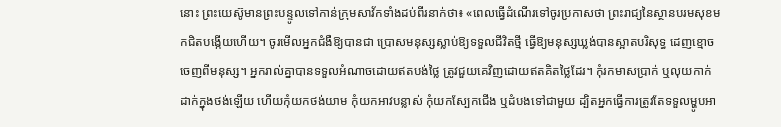នោះ ព្រះយេស៊ូមានព្រះបន្ទូលទៅកាន់ក្រុមសាវ័កទាំងដប់ពីរនាក់ថា៖ «ពេលធ្វើដំណើរទៅចូរប្រកាសថា ព្រះរាជ្យនៃស្ថានបរមសុខមកជិតបង្កើយហើយ។ ចូរមើលអ្នកជំងឺឱ្យបានជា ប្រោសមនុស្សស្លាប់ឱ្យទទួលជីវិតថ្មី ធ្វើឱ្យមនុស្សឃ្លង់បានស្អាតបរិសុទ្ធ ដេញខ្មោចចេញពីមនុស្ស។ អ្នករាល់គ្នាបានទទួលអំណាចដោយឥតបង់ថ្លៃ ត្រូវជួយគេវិញដោយឥតគិតថ្លៃដែរ។ កុំរកមាសប្រាក់ ឬលុយកាក់ដាក់ក្នុងថង់ឡើយ ហើយកុំយកថង់យាម កុំយកអាវបន្លាស់ កុំយកស្បែកជើង ឬដំបងទៅជាមួយ ដ្បិតអ្នកធ្វើការត្រូវតែទទួលម្ហូបអា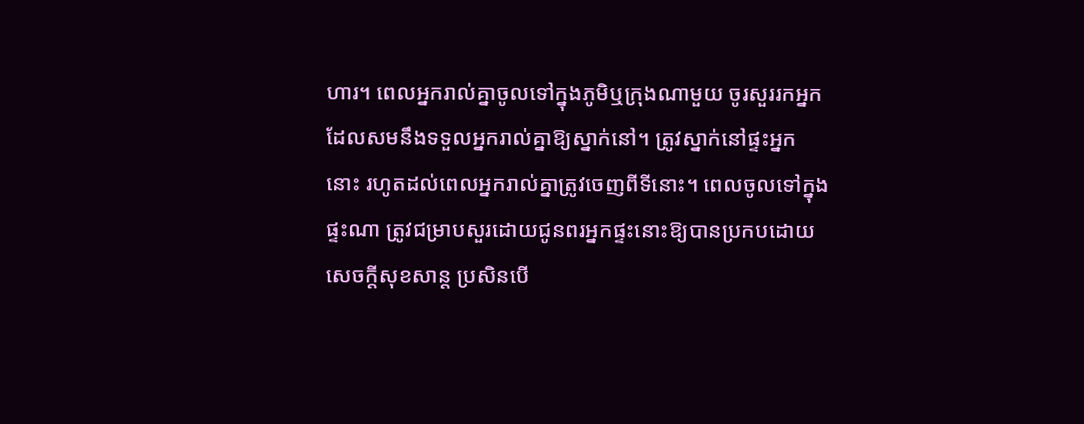ហារ។ ពេលអ្នករាល់គ្នាចូលទៅក្នុងភូមិឬក្រុងណាមួយ ចូរសួររកអ្នកដែលសមនឹងទទួលអ្នករាល់គ្នាឱ្យស្នាក់នៅ។ ត្រូវស្នាក់នៅផ្ទះអ្នកនោះ រហូតដល់ពេលអ្នករាល់គ្នាត្រូវចេញពីទីនោះ។ ពេលចូលទៅក្នុងផ្ទះណា ត្រូវជម្រាបសួរដោយជូនពរអ្នកផ្ទះនោះឱ្យបានប្រកបដោយសេចក្តីសុខសាន្ត ប្រសិនបើ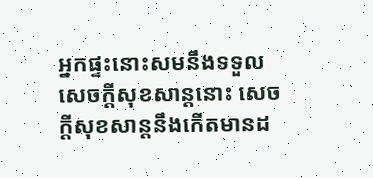អ្នកផ្ទះនោះសមនឹងទទួលសេចក្តីសុខសាន្តនោះ សេចក្តីសុខសាន្តនឹងកើតមានដ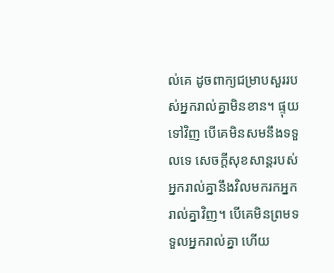ល់គេ ដូចពាក្យជម្រាបសួររបស់អ្នករាល់គ្នាមិនខាន។ ផ្ទុយទៅវិញ បើគេមិនសមនឹងទទួលទេ សេចក្ដីសុខសាន្ដរបស់អ្នករាល់គ្នានឹងវិលមករកអ្នករាល់គ្នាវិញ។ បើគេមិនព្រមទទួលអ្នករាល់គ្នា ហើយ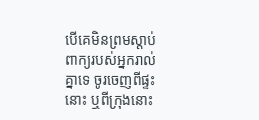បើគេមិនព្រមស្តាប់ពាក្យរបស់អ្នករាល់គ្នាទេ ចូរចេញពីផ្ទះនោះ ឬពីក្រុងនោះ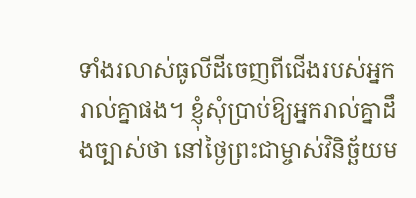ទាំងរលាស់ធូលីដីចេញពីជើងរបស់អ្នករាល់គ្នាផង។ ខ្ញុំសុំប្រាប់ឱ្យអ្នករាល់គ្នាដឹងច្បាស់ថា នៅថ្ងៃព្រះជាម្ចាស់វិនិច្ឆ័យម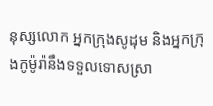នុស្សលោក អ្នកក្រុងសូដុម និងអ្នកក្រុងកូម៉ូរ៉ានឹងទទួលទោសស្រា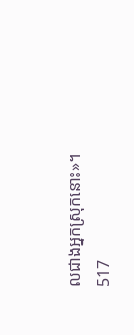លជាងអ្នកស្រុកនោះ»។
517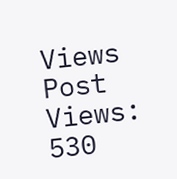Views
Post Views:
530